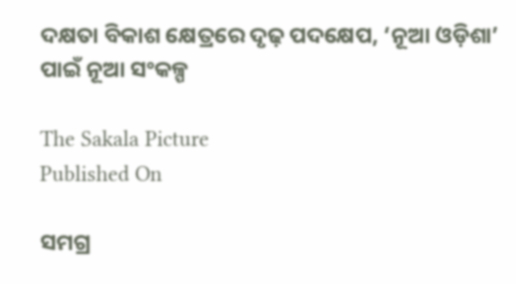ଦକ୍ଷତା ବିକାଶ କ୍ଷେତ୍ରରେ ଦୃଢ଼ ପଦକ୍ଷେପ, ‘ନୂଆ ଓଡ଼ିଶା’ ପାଇଁ ନୂଆ ସଂକଳ୍ପ

The Sakala Picture
Published On

ସମଗ୍ର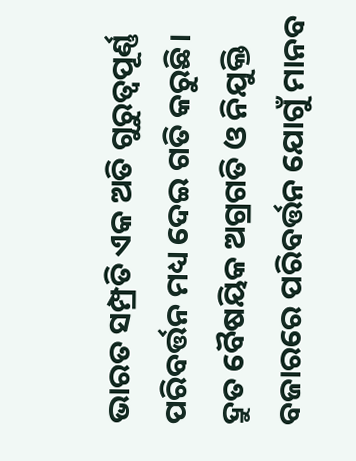ଭାରତ ସମ୍ପ୍ରତି ଏକ ଅତି ଗୁରୁତ୍ୱପୂର୍ଣ୍ଣ ପରିବର୍ତ୍ତନ ମଧ୍ୟ ଦେଇ ଗତି କରୁଛି। ଦ୍ରୁତ ବୈଷୟିକ ଅଗ୍ରଗତି ଓ ନିଯୁକ୍ତି ବଜାରରେ ପରିବର୍ତ୍ତନ ଯୋଗୁଁ ମାନବ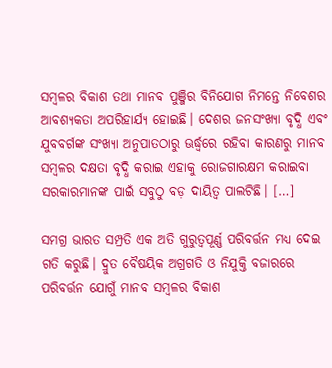ସମ୍ବଳର ବିକାଶ ତଥା ମାନବ ପୁଞ୍ଜିର ବିନିଯୋଗ ନିମନ୍ତେ ନିବେଶର ଆବଶ୍ୟକତା ଅପରିହାର୍ଯ୍ୟ ହୋଇଛି। ଦେଶର ଜନସଂଖ୍ୟା ବୃଦ୍ଧି ଏବଂ ଯୁବବର୍ଗଙ୍କ ସଂଖ୍ୟା ଅନୁପାତଠାରୁ ଊର୍ଦ୍ଧ୍ବରେ ରହିବା କାରଣରୁ ମାନବ ସମ୍ବଳର ଦକ୍ଷତା ବୃଦ୍ଧି କରାଇ ଏହାକୁ ରୋଜଗାରକ୍ଷମ କରାଇବା ସରକାରମାନଙ୍କ ପାଇଁ ସବୁଠୁ ବଡ଼ ଦାୟିତ୍ୱ ପାଲଟିଛି। […]

ସମଗ୍ର ଭାରତ ସମ୍ପ୍ରତି ଏକ ଅତି ଗୁରୁତ୍ୱପୂର୍ଣ୍ଣ ପରିବର୍ତ୍ତନ ମଧ୍ୟ ଦେଇ ଗତି କରୁଛି। ଦ୍ରୁତ ବୈଷୟିକ ଅଗ୍ରଗତି ଓ ନିଯୁକ୍ତି ବଜାରରେ ପରିବର୍ତ୍ତନ ଯୋଗୁଁ ମାନବ ସମ୍ବଳର ବିକାଶ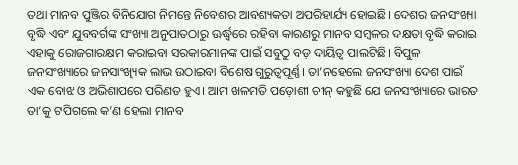ତଥା ମାନବ ପୁଞ୍ଜିର ବିନିଯୋଗ ନିମନ୍ତେ ନିବେଶର ଆବଶ୍ୟକତା ଅପରିହାର୍ଯ୍ୟ ହୋଇଛି। ଦେଶର ଜନସଂଖ୍ୟା ବୃଦ୍ଧି ଏବଂ ଯୁବବର୍ଗଙ୍କ ସଂଖ୍ୟା ଅନୁପାତଠାରୁ ଊର୍ଦ୍ଧ୍ବରେ ରହିବା କାରଣରୁ ମାନବ ସମ୍ବଳର ଦକ୍ଷତା ବୃଦ୍ଧି କରାଇ ଏହାକୁ ରୋଜଗାରକ୍ଷମ କରାଇବା ସରକାରମାନଙ୍କ ପାଇଁ ସବୁଠୁ ବଡ଼ ଦାୟିତ୍ୱ ପାଲଟିଛି। ବିପୁଳ ଜନସଂଖ୍ୟାରେ ଜନସାଂଖ୍ୟିକ ଲାଭ ଉଠାଇବା ବିଶେଷ ଗୁରୁତ୍ୱପୂର୍ଣ୍ଣ। ତା’ନହେଲେ ଜନସଂଖ୍ୟା ଦେଶ ପାଇଁ ଏକ ବୋଝ ଓ ଅଭିଶାପରେ ପରିଣତ ହୁଏ। ଆମ ଖଳମତି ପଡ଼ୋଶୀ ଚୀନ୍‌‌ କହୁଛି ଯେ ଜନସଂଖ୍ୟାରେ ଭାରତ ତା’କୁ ଟପିଗଲେ କ’ଣ ହେଲା ମାନବ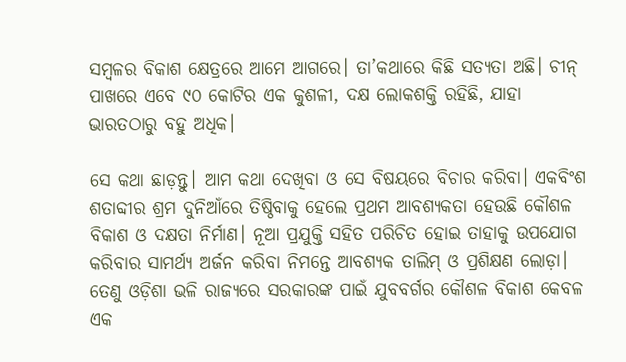ସମ୍ବଳର ବିକାଶ କ୍ଷେତ୍ରରେ ଆମେ ଆଗରେ। ତା’କଥାରେ କିଛି ସତ୍ୟତା ଅଛି। ଚୀନ୍‌‌ ପାଖରେ ଏବେ ୯୦ କୋଟିର ଏକ କୁଶଳୀ, ଦକ୍ଷ ଲୋକଶକ୍ତି ରହିଛି, ଯାହା ଭାରତଠାରୁ ବହୁ ଅଧିକ।

ସେ କଥା ଛାଡ଼ନ୍ତୁ। ଆମ କଥା ଦେଖିବା ଓ ସେ ବିଷୟରେ ବିଚାର କରିବା। ଏକବିଂଶ ଶତାବ୍ଦୀର ଶ୍ରମ ଦୁନିଆଁରେ ତିଷ୍ଠିବାକୁ ହେଲେ ପ୍ରଥମ ଆବଶ୍ୟକତା ହେଉଛି କୌଶଳ ବିକାଶ ଓ ଦକ୍ଷତା ନିର୍ମାଣ। ନୂଆ ପ୍ରଯୁକ୍ତି ସହିତ ପରିଚିତ ହୋଇ ତାହାକୁ ଉପଯୋଗ କରିବାର ସାମର୍ଥ୍ୟ ଅର୍ଜନ କରିବା ନିମନ୍ତେ ଆବଶ୍ୟକ ତାଲିମ୍‌‌ ଓ ପ୍ରଶିକ୍ଷଣ ଲୋଡ଼ା। ତେଣୁ ଓଡ଼ିଶା ଭଳି ରାଜ୍ୟରେ ସରକାରଙ୍କ ପାଇଁ ଯୁବବର୍ଗର କୌଶଳ ବିକାଶ କେବଳ ଏକ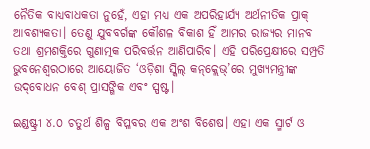ନୈତିକ ବାଧ୍ୟବାଧକତା ନୁହେଁ, ଏହା ମଧ୍ୟ ଏକ ଅପରିହାର୍ଯ୍ୟ ଅର୍ଥନୀତିକ ପ୍ରାକ୍‌‌ ଆବଶ୍ୟକତା। ତେଣୁ ଯୁବବର୍ଗଙ୍କ କୌଶଳ ବିକାଶ ହିଁ ଆମର ରାଜ୍ୟର ମାନବ ତଥା ଶ୍ରମଶକ୍ତିରେ ଗୁଣାତ୍ମକ ପରିବର୍ତ୍ତନ ଆଣିପାରିବ। ଏହି ପରିପ୍ରେକ୍ଷୀରେ ସମ୍ପ୍ରତି ଭୁବନେଶ୍ୱରଠାରେ ଆୟୋଜିତ ‘ଓଡ଼ିଶା ସ୍କିଲ୍‌‌ କନ୍‌‌କ୍ଲେଭ୍‌‌’ରେ ମୁଖ୍ୟମନ୍ତ୍ରୀଙ୍କ ଉଦ୍‌‌ବୋଧନ ବେଶ୍‌‌ ପ୍ରାସଙ୍ଗିକ ଏବଂ ସ୍ପଷ୍ଟ।

ଇଣ୍ଡଷ୍ଟ୍ରୀ ୪.୦ ଚତୁର୍ଥ ଶିଳ୍ପ ବିପ୍ଳବର ଏକ ଅଂଶ ବିଶେଷ। ଏହା ଏକ ସ୍ମାର୍ଟ ଓ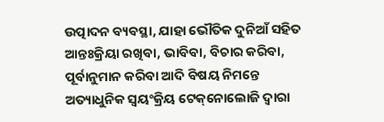ଉତ୍ପାଦନ ବ୍ୟବସ୍ଥା, ଯାହା ଭୌତିକ ଦୁନିଆଁ ସହିତ ଆନ୍ତଃକ୍ରିୟା ରଖିବା, ଭାବିବା, ବିଚାର କରିବା, ପୂର୍ବାନୁମାନ କରିବା ଆଦି ବିଷୟ ନିମନ୍ତେ ଅତ୍ୟାଧୁନିକ ସ୍ୱୟଂକ୍ରିୟ ଟେକ୍‌‌ନୋଲୋଜି ଦ୍ୱାରା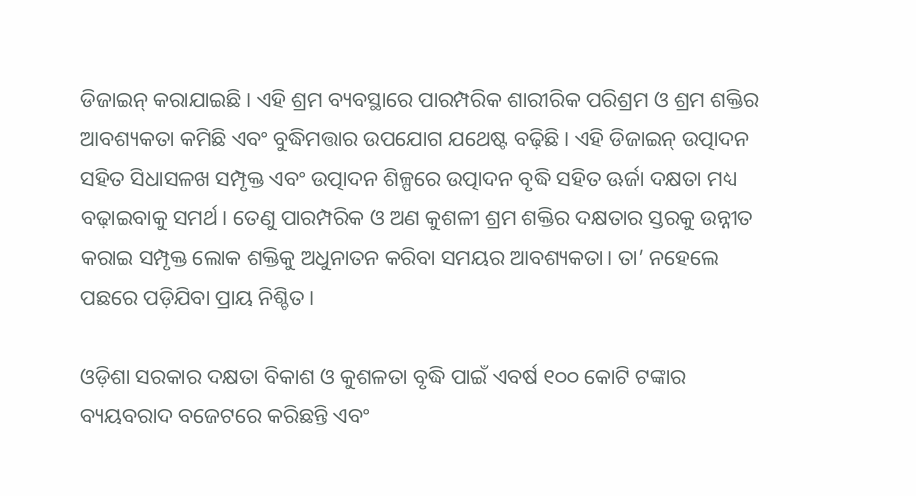ଡିଜାଇନ୍‌‌ କରାଯାଇଛି। ଏହି ଶ୍ରମ ବ୍ୟବସ୍ଥାରେ ପାରମ୍ପରିକ ଶାରୀରିକ ପରିଶ୍ରମ ଓ ଶ୍ରମ ଶକ୍ତିର ଆବଶ୍ୟକତା କମିଛି ଏବଂ ବୁଦ୍ଧିମତ୍ତାର ଉପଯୋଗ ଯଥେଷ୍ଟ ବଢ଼ିଛି। ଏହି ଡିଜାଇନ୍‌‌ ଉତ୍ପାଦନ ସହିତ ସିଧାସଳଖ ସମ୍ପୃକ୍ତ ଏବଂ ଉତ୍ପାଦନ ଶିଳ୍ପରେ ଉତ୍ପାଦନ ବୃଦ୍ଧି ସହିତ ଊର୍ଜା ଦକ୍ଷତା ମଧ୍ୟ ବଢ଼ାଇବାକୁ ସମର୍ଥ। ତେଣୁ ପାରମ୍ପରିକ ଓ ଅଣ କୁଶଳୀ ଶ୍ରମ ଶକ୍ତିର ଦକ୍ଷତାର ସ୍ତରକୁ ଉନ୍ନୀତ କରାଇ ସମ୍ପୃକ୍ତ ଲୋକ ଶକ୍ତିକୁ ଅଧୁନାତନ କରିବା ସମୟର ଆବଶ୍ୟକତା। ତା’ ନହେଲେ ପଛରେ ପଡ଼ିଯିବା ପ୍ରାୟ ନିଶ୍ଚିତ।

ଓଡ଼ିଶା ସରକାର ଦକ୍ଷତା ବିକାଶ ଓ କୁଶଳତା ବୃଦ୍ଧି ପାଇଁ ଏବର୍ଷ ୧୦୦ କୋଟି ଟଙ୍କାର ବ୍ୟୟବରାଦ ବଜେଟରେ କରିଛନ୍ତି ଏବଂ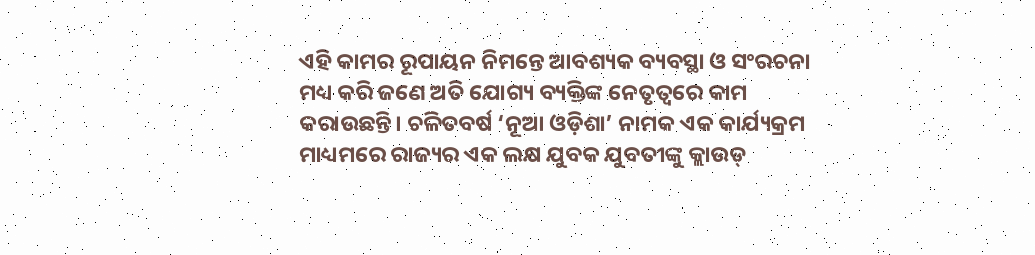ଏହି କାମର ରୂପାୟନ ନିମନ୍ତେ ଆବଶ୍ୟକ ବ୍ୟବସ୍ଥା ଓ ସଂରଚନା ମଧ୍ୟ କରି ଜଣେ ଅତି ଯୋଗ୍ୟ ବ୍ୟକ୍ତିଙ୍କ ନେତୃତ୍ୱରେ କାମ କରାଉଛନ୍ତି। ଚଳିତବର୍ଷ ‘ନୂଆ ଓଡ଼ିଶା’ ନାମକ ଏକ କାର୍ଯ୍ୟକ୍ରମ ମାଧ୍ୟମରେ ରାଜ୍ୟର ଏକ ଲକ୍ଷ ଯୁବକ ଯୁବତୀଙ୍କୁ କ୍ଲାଉଡ୍‌‌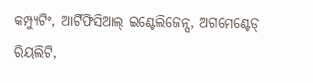କମ୍ପ୍ୟୁଟିଂ, ଆର୍ଟିଫିସିଆଲ୍‌‌ ଇଣ୍ଟେଲିଜେନ୍ସ, ଅଗମେଣ୍ଟେଡ୍‌‌ ରିୟଲିଟି,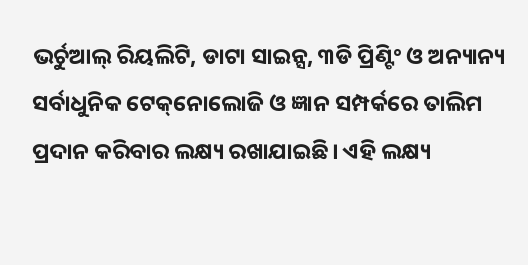ଭର୍ଚୁଆଲ୍‌‌ ରିୟଲିଟି, ଡାଟା ସାଇନ୍ସ, ୩ଡି ପ୍ରିଣ୍ଟିଂ ଓ ଅନ୍ୟାନ୍ୟ ସର୍ବାଧୁନିକ ଟେକ୍‌‌ନୋଲୋଜି ଓ ଜ୍ଞାନ ସମ୍ପର୍କରେ ତାଲିମ ପ୍ରଦାନ କରିବାର ଲକ୍ଷ୍ୟ ରଖାଯାଇଛି। ଏହି ଲକ୍ଷ୍ୟ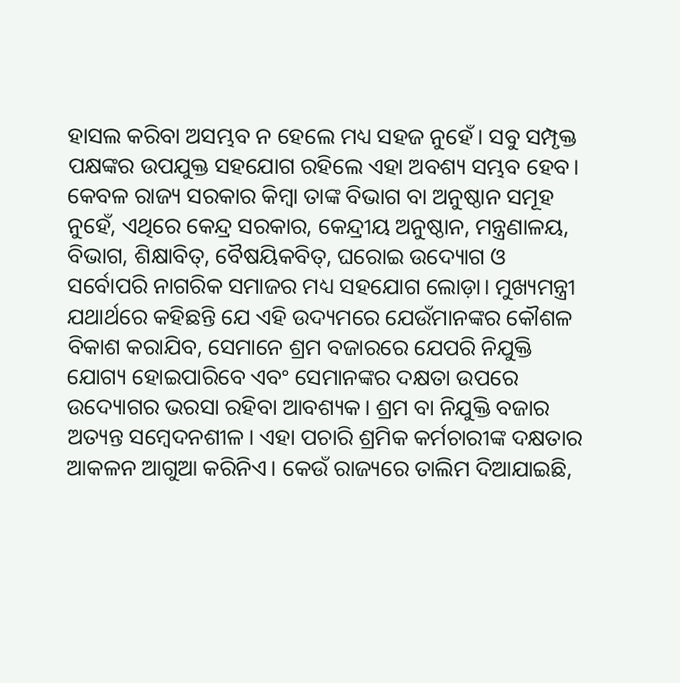ହାସଲ କରିବା ଅସମ୍ଭବ ନ ହେଲେ ମଧ୍ୟ ସହଜ ନୁହେଁ। ସବୁ ସମ୍ପୃକ୍ତ ପକ୍ଷଙ୍କର ଉପଯୁକ୍ତ ସହଯୋଗ ରହିଲେ ଏହା ଅବଶ୍ୟ ସମ୍ଭବ ହେବ। କେବଳ ରାଜ୍ୟ ସରକାର କିମ୍ବା ତାଙ୍କ ବିଭାଗ ବା ଅନୁଷ୍ଠାନ ସମୂହ ନୁହେଁ, ଏଥିରେ କେନ୍ଦ୍ର ସରକାର, କେନ୍ଦ୍ରୀୟ ଅନୁଷ୍ଠାନ, ମନ୍ତ୍ରଣାଳୟ, ବିଭାଗ, ଶିକ୍ଷାବିତ୍‌‌, ବୈଷୟିକବିତ୍‌‌, ଘରୋଇ ଉଦ୍ୟୋଗ ଓ ସର୍ବୋପରି ନାଗରିକ ସମାଜର ମଧ୍ୟ ସହଯୋଗ ଲୋଡ଼ା। ମୁଖ୍ୟମନ୍ତ୍ରୀ ଯଥାର୍ଥରେ କହିଛନ୍ତି ଯେ ଏହି ଉଦ୍ୟମରେ ଯେଉଁମାନଙ୍କର କୌଶଳ ବିକାଶ କରାଯିବ, ସେମାନେ ଶ୍ରମ ବଜାରରେ ଯେପରି ନିଯୁକ୍ତି ଯୋଗ୍ୟ ହୋଇପାରିବେ ଏବଂ ସେମାନଙ୍କର ଦକ୍ଷତା ଉପରେ ଉଦ୍ୟୋଗର ଭରସା ରହିବା ଆବଶ୍ୟକ। ଶ୍ରମ ବା ନିଯୁକ୍ତି ବଜାର ଅତ୍ୟନ୍ତ ସମ୍ବେଦନଶୀଳ। ଏହା ପଚାରି ଶ୍ରମିକ କର୍ମଚାରୀଙ୍କ ଦକ୍ଷତାର ଆକଳନ ଆଗୁଆ କରିନିଏ। କେଉଁ ରାଜ୍ୟରେ ତାଲିମ ଦିଆଯାଇଛି,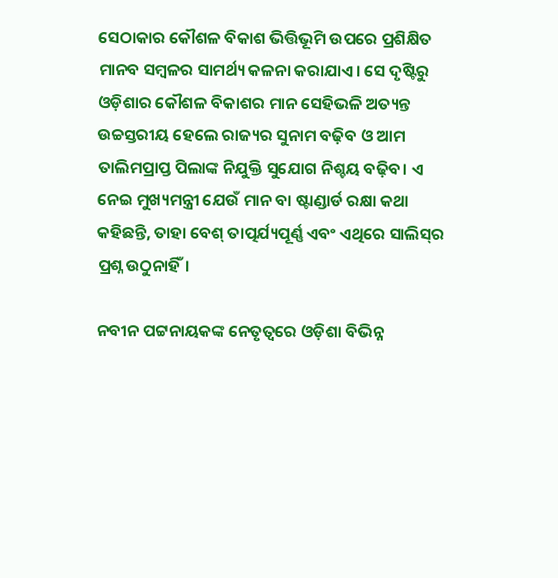ସେଠାକାର କୌଶଳ ବିକାଶ ଭିତ୍ତିଭୂମି ଉପରେ ପ୍ରଶିକ୍ଷିତ ମାନବ ସମ୍ବଳର ସାମର୍ଥ୍ୟ କଳନା କରାଯାଏ। ସେ ଦୃଷ୍ଟିରୁ ଓଡ଼ିଶାର କୌଶଳ ବିକାଶର ମାନ ସେହିଭଳି ଅତ୍ୟନ୍ତ ଉଚ୍ଚସ୍ତରୀୟ ହେଲେ ରାଜ୍ୟର ସୁନାମ ବଢ଼ିବ ଓ ଆମ ତାଲିମପ୍ରାପ୍ତ ପିଲାଙ୍କ ନିଯୁକ୍ତି ସୁଯୋଗ ନିଶ୍ଚୟ ବଢ଼ିବ। ଏ ନେଇ ମୁଖ୍ୟମନ୍ତ୍ରୀ ଯେଉଁ ମାନ ବା ଷ୍ଟାଣ୍ଡାର୍ଡ ରକ୍ଷା କଥା କହିଛନ୍ତି, ତାହା ବେଶ୍‌‌ ତାତ୍ପର୍ଯ୍ୟପୂର୍ଣ୍ଣ ଏବଂ ଏଥିରେ ସାଲିସ୍‌‌ର ପ୍ରଶ୍ନ ଉଠୁନାହିଁ।

ନବୀନ ପଟ୍ଟନାୟକଙ୍କ ନେତୃତ୍ୱରେ ଓଡ଼ିଶା ବିଭିନ୍ନ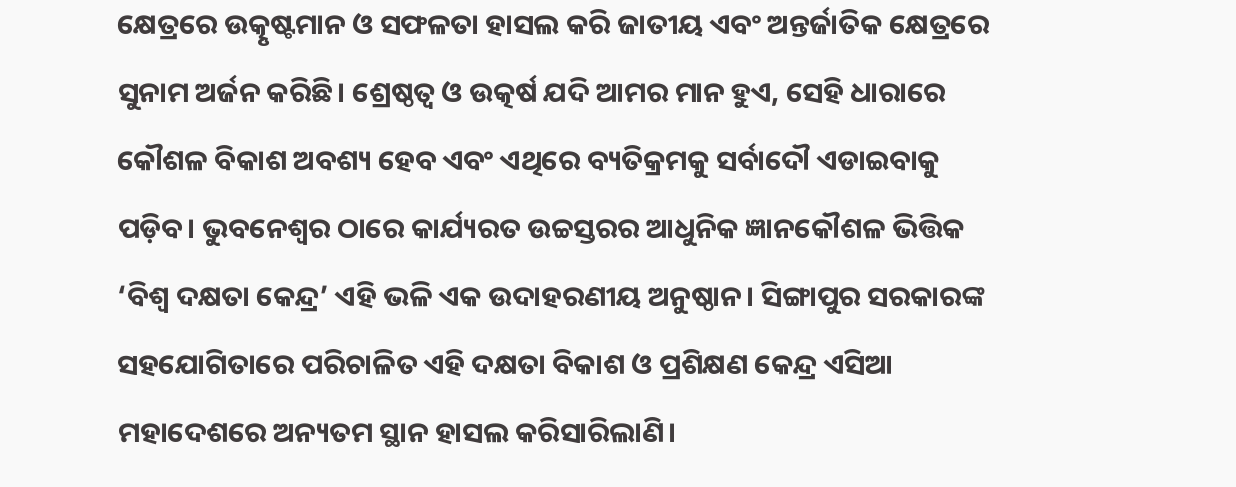କ୍ଷେତ୍ରରେ ଉତ୍କୃଷ୍ଟମାନ ଓ ସଫଳତା ହାସଲ କରି ଜାତୀୟ ଏବଂ ଅନ୍ତର୍ଜାତିକ କ୍ଷେତ୍ରରେ ସୁନାମ ଅର୍ଜନ କରିଛି। ଶ୍ରେଷ୍ଠତ୍ୱ ଓ ଉତ୍କର୍ଷ ଯଦି ଆମର ମାନ ହୁଏ, ସେହି ଧାରାରେ କୌଶଳ ବିକାଶ ଅବଶ୍ୟ ହେବ ଏବଂ ଏଥିରେ ବ୍ୟତିକ୍ରମକୁ ସର୍ବାଦୌ ଏଡାଇବାକୁ ପଡ଼ିବ। ଭୁବନେଶ୍ୱର ଠାରେ କାର୍ଯ୍ୟରତ ଉଚ୍ଚସ୍ତରର ଆଧୁନିକ ଜ୍ଞାନକୌଶଳ ଭିତ୍ତିକ ‘ବିଶ୍ୱ ଦକ୍ଷତା କେନ୍ଦ୍ର’ ଏହି ଭଳି ଏକ ଉଦାହରଣୀୟ ଅନୁଷ୍ଠାନ। ସିଙ୍ଗାପୁର ସରକାରଙ୍କ ସହଯୋଗିତାରେ ପରିଚାଳିତ ଏହି ଦକ୍ଷତା ବିକାଶ ଓ ପ୍ରଶିକ୍ଷଣ କେନ୍ଦ୍ର ଏସିଆ ମହାଦେଶରେ ଅନ୍ୟତମ ସ୍ଥାନ ହାସଲ କରିସାରିଲାଣି।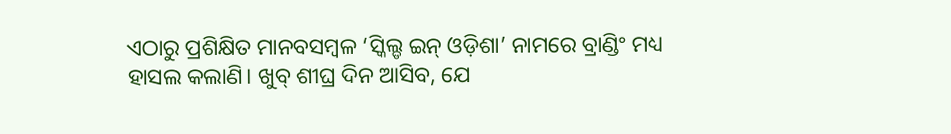ଏଠାରୁ ପ୍ରଶିକ୍ଷିତ ମାନବସମ୍ବଳ ‘ସ୍କିଲ୍ଡ ଇନ୍‌‌ ଓଡ଼ିଶା’ ନାମରେ ବ୍ରାଣ୍ଡିଂ ମଧ୍ୟ ହାସଲ କଲାଣି। ଖୁବ୍‌‌ ଶୀଘ୍ର ଦିନ ଆସିବ, ଯେ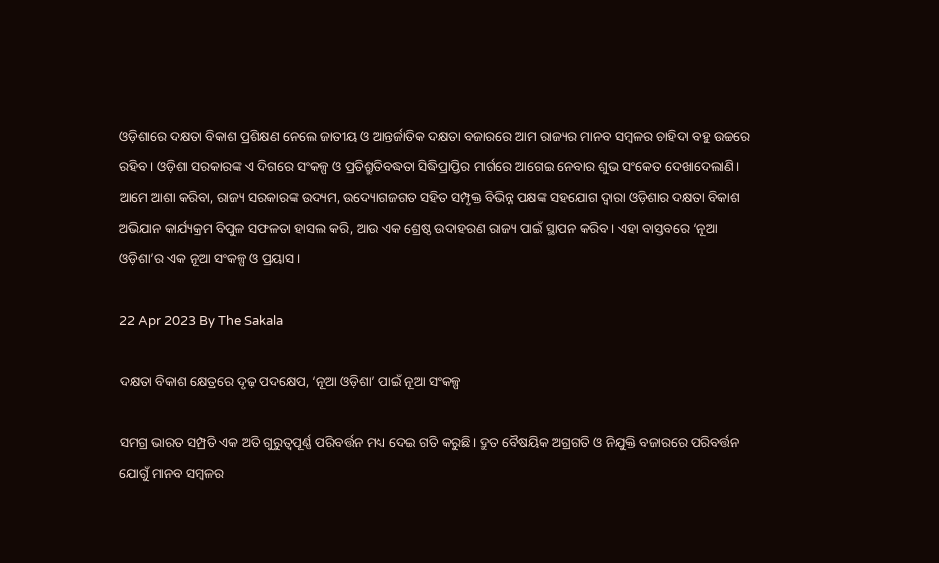ଓଡ଼ିଶାରେ ଦକ୍ଷତା ବିକାଶ ପ୍ରଶିକ୍ଷଣ ନେଲେ ଜାତୀୟ ଓ ଆନ୍ତର୍ଜାତିକ ଦକ୍ଷତା ବଜାରରେ ଆମ ରାଜ୍ୟର ମାନବ ସମ୍ବଳର ଚାହିଦା ବହୁ ଉଚ୍ଚରେ ରହିବ। ଓଡ଼ିଶା ସରକାରଙ୍କ ଏ ଦିଗରେ ସଂକଳ୍ପ ଓ ପ୍ରତିଶ୍ରୁତିବଦ୍ଧତା ସିଦ୍ଧିପ୍ରାପ୍ତିର ମାର୍ଗରେ ଆଗେଇ ନେବାର ଶୁଭ ସଂକେତ ଦେଖାଦେଲାଣି। ଆମେ ଆଶା କରିବା, ରାଜ୍ୟ ସରକାରଙ୍କ ଉଦ୍ୟମ, ଉଦ୍ୟୋଗଜଗତ ସହିତ ସମ୍ପୃକ୍ତ ବିଭିନ୍ନ ପକ୍ଷଙ୍କ ସହଯୋଗ ଦ୍ୱାରା ଓଡ଼ିଶାର ଦକ୍ଷତା ବିକାଶ ଅଭିଯାନ କାର୍ଯ୍ୟକ୍ରମ ବିପୁଳ ସଫଳତା ହାସଲ କରି, ଆଉ ଏକ ଶ୍ରେଷ୍ଠ ଉଦାହରଣ ରାଜ୍ୟ ପାଇଁ ସ୍ଥାପନ କରିବ। ଏହା ବାସ୍ତବରେ ‘ନୂଆ ଓଡ଼ିଶା’ର ଏକ ନୂଆ ସଂକଳ୍ପ ଓ ପ୍ରୟାସ।

22 Apr 2023 By The Sakala

ଦକ୍ଷତା ବିକାଶ କ୍ଷେତ୍ରରେ ଦୃଢ଼ ପଦକ୍ଷେପ, ‘ନୂଆ ଓଡ଼ିଶା’ ପାଇଁ ନୂଆ ସଂକଳ୍ପ

ସମଗ୍ର ଭାରତ ସମ୍ପ୍ରତି ଏକ ଅତି ଗୁରୁତ୍ୱପୂର୍ଣ୍ଣ ପରିବର୍ତ୍ତନ ମଧ୍ୟ ଦେଇ ଗତି କରୁଛି। ଦ୍ରୁତ ବୈଷୟିକ ଅଗ୍ରଗତି ଓ ନିଯୁକ୍ତି ବଜାରରେ ପରିବର୍ତ୍ତନ ଯୋଗୁଁ ମାନବ ସମ୍ବଳର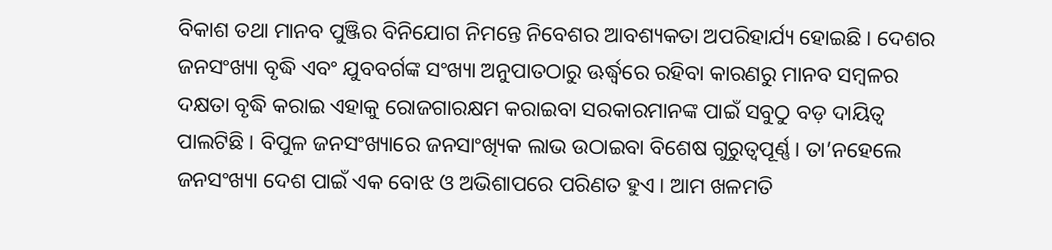ବିକାଶ ତଥା ମାନବ ପୁଞ୍ଜିର ବିନିଯୋଗ ନିମନ୍ତେ ନିବେଶର ଆବଶ୍ୟକତା ଅପରିହାର୍ଯ୍ୟ ହୋଇଛି। ଦେଶର ଜନସଂଖ୍ୟା ବୃଦ୍ଧି ଏବଂ ଯୁବବର୍ଗଙ୍କ ସଂଖ୍ୟା ଅନୁପାତଠାରୁ ଊର୍ଦ୍ଧ୍ବରେ ରହିବା କାରଣରୁ ମାନବ ସମ୍ବଳର ଦକ୍ଷତା ବୃଦ୍ଧି କରାଇ ଏହାକୁ ରୋଜଗାରକ୍ଷମ କରାଇବା ସରକାରମାନଙ୍କ ପାଇଁ ସବୁଠୁ ବଡ଼ ଦାୟିତ୍ୱ ପାଲଟିଛି। ବିପୁଳ ଜନସଂଖ୍ୟାରେ ଜନସାଂଖ୍ୟିକ ଲାଭ ଉଠାଇବା ବିଶେଷ ଗୁରୁତ୍ୱପୂର୍ଣ୍ଣ। ତା’ନହେଲେ ଜନସଂଖ୍ୟା ଦେଶ ପାଇଁ ଏକ ବୋଝ ଓ ଅଭିଶାପରେ ପରିଣତ ହୁଏ। ଆମ ଖଳମତି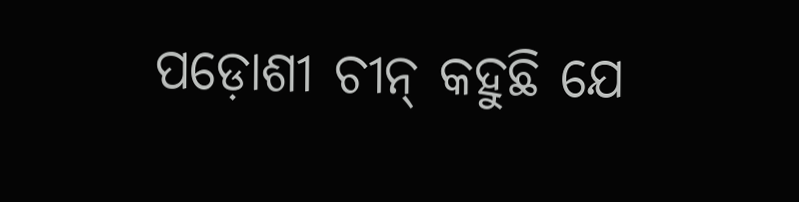ପଡ଼ୋଶୀ ଚୀନ୍‌‌ କହୁଛି ଯେ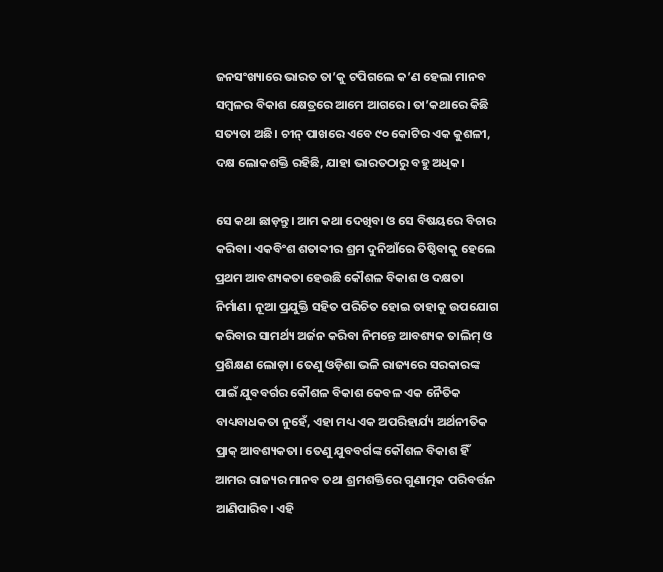ଜନସଂଖ୍ୟାରେ ଭାରତ ତା’କୁ ଟପିଗଲେ କ’ଣ ହେଲା ମାନବ ସମ୍ବଳର ବିକାଶ କ୍ଷେତ୍ରରେ ଆମେ ଆଗରେ। ତା’କଥାରେ କିଛି ସତ୍ୟତା ଅଛି। ଚୀନ୍‌‌ ପାଖରେ ଏବେ ୯୦ କୋଟିର ଏକ କୁଶଳୀ, ଦକ୍ଷ ଲୋକଶକ୍ତି ରହିଛି, ଯାହା ଭାରତଠାରୁ ବହୁ ଅଧିକ।

ସେ କଥା ଛାଡ଼ନ୍ତୁ। ଆମ କଥା ଦେଖିବା ଓ ସେ ବିଷୟରେ ବିଚାର କରିବା। ଏକବିଂଶ ଶତାବ୍ଦୀର ଶ୍ରମ ଦୁନିଆଁରେ ତିଷ୍ଠିବାକୁ ହେଲେ ପ୍ରଥମ ଆବଶ୍ୟକତା ହେଉଛି କୌଶଳ ବିକାଶ ଓ ଦକ୍ଷତା ନିର୍ମାଣ। ନୂଆ ପ୍ରଯୁକ୍ତି ସହିତ ପରିଚିତ ହୋଇ ତାହାକୁ ଉପଯୋଗ କରିବାର ସାମର୍ଥ୍ୟ ଅର୍ଜନ କରିବା ନିମନ୍ତେ ଆବଶ୍ୟକ ତାଲିମ୍‌‌ ଓ ପ୍ରଶିକ୍ଷଣ ଲୋଡ଼ା। ତେଣୁ ଓଡ଼ିଶା ଭଳି ରାଜ୍ୟରେ ସରକାରଙ୍କ ପାଇଁ ଯୁବବର୍ଗର କୌଶଳ ବିକାଶ କେବଳ ଏକ ନୈତିକ ବାଧ୍ୟବାଧକତା ନୁହେଁ, ଏହା ମଧ୍ୟ ଏକ ଅପରିହାର୍ଯ୍ୟ ଅର୍ଥନୀତିକ ପ୍ରାକ୍‌‌ ଆବଶ୍ୟକତା। ତେଣୁ ଯୁବବର୍ଗଙ୍କ କୌଶଳ ବିକାଶ ହିଁ ଆମର ରାଜ୍ୟର ମାନବ ତଥା ଶ୍ରମଶକ୍ତିରେ ଗୁଣାତ୍ମକ ପରିବର୍ତ୍ତନ ଆଣିପାରିବ। ଏହି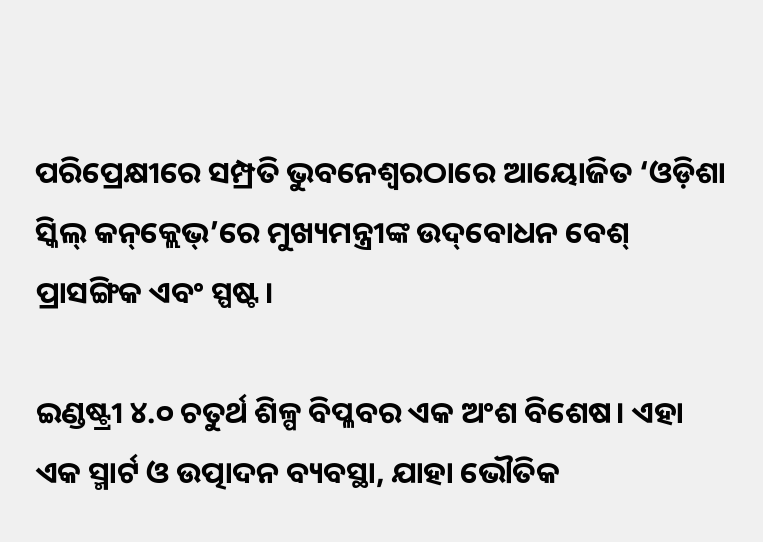ପରିପ୍ରେକ୍ଷୀରେ ସମ୍ପ୍ରତି ଭୁବନେଶ୍ୱରଠାରେ ଆୟୋଜିତ ‘ଓଡ଼ିଶା ସ୍କିଲ୍‌‌ କନ୍‌‌କ୍ଲେଭ୍‌‌’ରେ ମୁଖ୍ୟମନ୍ତ୍ରୀଙ୍କ ଉଦ୍‌‌ବୋଧନ ବେଶ୍‌‌ ପ୍ରାସଙ୍ଗିକ ଏବଂ ସ୍ପଷ୍ଟ।

ଇଣ୍ଡଷ୍ଟ୍ରୀ ୪.୦ ଚତୁର୍ଥ ଶିଳ୍ପ ବିପ୍ଳବର ଏକ ଅଂଶ ବିଶେଷ। ଏହା ଏକ ସ୍ମାର୍ଟ ଓ ଉତ୍ପାଦନ ବ୍ୟବସ୍ଥା, ଯାହା ଭୌତିକ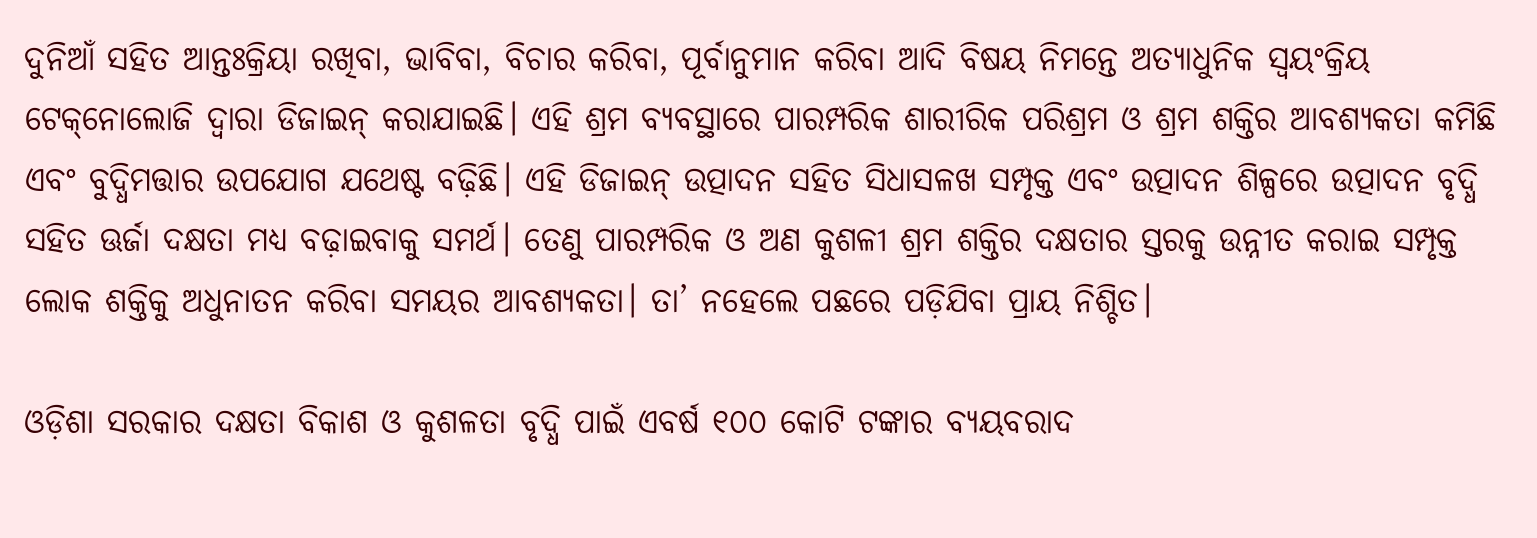ଦୁନିଆଁ ସହିତ ଆନ୍ତଃକ୍ରିୟା ରଖିବା, ଭାବିବା, ବିଚାର କରିବା, ପୂର୍ବାନୁମାନ କରିବା ଆଦି ବିଷୟ ନିମନ୍ତେ ଅତ୍ୟାଧୁନିକ ସ୍ୱୟଂକ୍ରିୟ ଟେକ୍‌‌ନୋଲୋଜି ଦ୍ୱାରା ଡିଜାଇନ୍‌‌ କରାଯାଇଛି। ଏହି ଶ୍ରମ ବ୍ୟବସ୍ଥାରେ ପାରମ୍ପରିକ ଶାରୀରିକ ପରିଶ୍ରମ ଓ ଶ୍ରମ ଶକ୍ତିର ଆବଶ୍ୟକତା କମିଛି ଏବଂ ବୁଦ୍ଧିମତ୍ତାର ଉପଯୋଗ ଯଥେଷ୍ଟ ବଢ଼ିଛି। ଏହି ଡିଜାଇନ୍‌‌ ଉତ୍ପାଦନ ସହିତ ସିଧାସଳଖ ସମ୍ପୃକ୍ତ ଏବଂ ଉତ୍ପାଦନ ଶିଳ୍ପରେ ଉତ୍ପାଦନ ବୃଦ୍ଧି ସହିତ ଊର୍ଜା ଦକ୍ଷତା ମଧ୍ୟ ବଢ଼ାଇବାକୁ ସମର୍ଥ। ତେଣୁ ପାରମ୍ପରିକ ଓ ଅଣ କୁଶଳୀ ଶ୍ରମ ଶକ୍ତିର ଦକ୍ଷତାର ସ୍ତରକୁ ଉନ୍ନୀତ କରାଇ ସମ୍ପୃକ୍ତ ଲୋକ ଶକ୍ତିକୁ ଅଧୁନାତନ କରିବା ସମୟର ଆବଶ୍ୟକତା। ତା’ ନହେଲେ ପଛରେ ପଡ଼ିଯିବା ପ୍ରାୟ ନିଶ୍ଚିତ।

ଓଡ଼ିଶା ସରକାର ଦକ୍ଷତା ବିକାଶ ଓ କୁଶଳତା ବୃଦ୍ଧି ପାଇଁ ଏବର୍ଷ ୧୦୦ କୋଟି ଟଙ୍କାର ବ୍ୟୟବରାଦ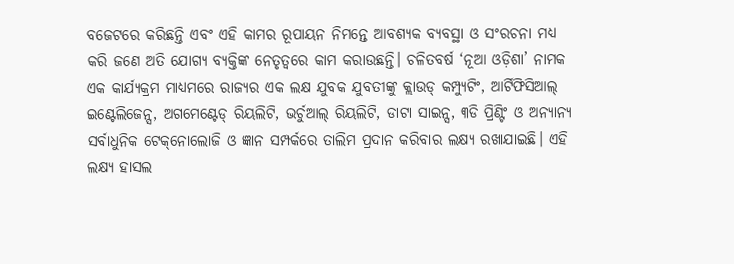ବଜେଟରେ କରିଛନ୍ତି ଏବଂ ଏହି କାମର ରୂପାୟନ ନିମନ୍ତେ ଆବଶ୍ୟକ ବ୍ୟବସ୍ଥା ଓ ସଂରଚନା ମଧ୍ୟ କରି ଜଣେ ଅତି ଯୋଗ୍ୟ ବ୍ୟକ୍ତିଙ୍କ ନେତୃତ୍ୱରେ କାମ କରାଉଛନ୍ତି। ଚଳିତବର୍ଷ ‘ନୂଆ ଓଡ଼ିଶା’ ନାମକ ଏକ କାର୍ଯ୍ୟକ୍ରମ ମାଧ୍ୟମରେ ରାଜ୍ୟର ଏକ ଲକ୍ଷ ଯୁବକ ଯୁବତୀଙ୍କୁ କ୍ଲାଉଡ୍‌‌ କମ୍ପ୍ୟୁଟିଂ, ଆର୍ଟିଫିସିଆଲ୍‌‌ ଇଣ୍ଟେଲିଜେନ୍ସ, ଅଗମେଣ୍ଟେଡ୍‌‌ ରିୟଲିଟି, ଭର୍ଚୁଆଲ୍‌‌ ରିୟଲିଟି, ଡାଟା ସାଇନ୍ସ, ୩ଡି ପ୍ରିଣ୍ଟିଂ ଓ ଅନ୍ୟାନ୍ୟ ସର୍ବାଧୁନିକ ଟେକ୍‌‌ନୋଲୋଜି ଓ ଜ୍ଞାନ ସମ୍ପର୍କରେ ତାଲିମ ପ୍ରଦାନ କରିବାର ଲକ୍ଷ୍ୟ ରଖାଯାଇଛି। ଏହି ଲକ୍ଷ୍ୟ ହାସଲ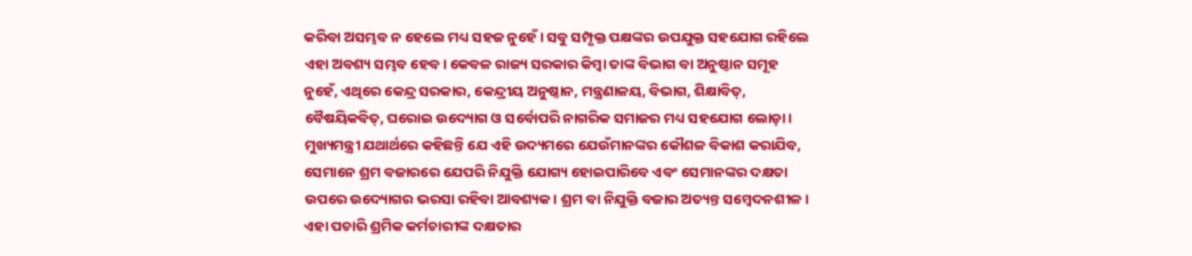କରିବା ଅସମ୍ଭବ ନ ହେଲେ ମଧ୍ୟ ସହଜ ନୁହେଁ। ସବୁ ସମ୍ପୃକ୍ତ ପକ୍ଷଙ୍କର ଉପଯୁକ୍ତ ସହଯୋଗ ରହିଲେ ଏହା ଅବଶ୍ୟ ସମ୍ଭବ ହେବ। କେବଳ ରାଜ୍ୟ ସରକାର କିମ୍ବା ତାଙ୍କ ବିଭାଗ ବା ଅନୁଷ୍ଠାନ ସମୂହ ନୁହେଁ, ଏଥିରେ କେନ୍ଦ୍ର ସରକାର, କେନ୍ଦ୍ରୀୟ ଅନୁଷ୍ଠାନ, ମନ୍ତ୍ରଣାଳୟ, ବିଭାଗ, ଶିକ୍ଷାବିତ୍‌‌, ବୈଷୟିକବିତ୍‌‌, ଘରୋଇ ଉଦ୍ୟୋଗ ଓ ସର୍ବୋପରି ନାଗରିକ ସମାଜର ମଧ୍ୟ ସହଯୋଗ ଲୋଡ଼ା। ମୁଖ୍ୟମନ୍ତ୍ରୀ ଯଥାର୍ଥରେ କହିଛନ୍ତି ଯେ ଏହି ଉଦ୍ୟମରେ ଯେଉଁମାନଙ୍କର କୌଶଳ ବିକାଶ କରାଯିବ, ସେମାନେ ଶ୍ରମ ବଜାରରେ ଯେପରି ନିଯୁକ୍ତି ଯୋଗ୍ୟ ହୋଇପାରିବେ ଏବଂ ସେମାନଙ୍କର ଦକ୍ଷତା ଉପରେ ଉଦ୍ୟୋଗର ଭରସା ରହିବା ଆବଶ୍ୟକ। ଶ୍ରମ ବା ନିଯୁକ୍ତି ବଜାର ଅତ୍ୟନ୍ତ ସମ୍ବେଦନଶୀଳ। ଏହା ପଚାରି ଶ୍ରମିକ କର୍ମଚାରୀଙ୍କ ଦକ୍ଷତାର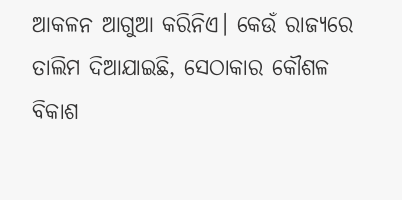ଆକଳନ ଆଗୁଆ କରିନିଏ। କେଉଁ ରାଜ୍ୟରେ ତାଲିମ ଦିଆଯାଇଛି, ସେଠାକାର କୌଶଳ ବିକାଶ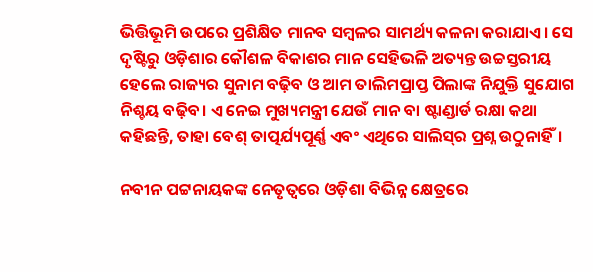ଭିତ୍ତିଭୂମି ଉପରେ ପ୍ରଶିକ୍ଷିତ ମାନବ ସମ୍ବଳର ସାମର୍ଥ୍ୟ କଳନା କରାଯାଏ। ସେ ଦୃଷ୍ଟିରୁ ଓଡ଼ିଶାର କୌଶଳ ବିକାଶର ମାନ ସେହିଭଳି ଅତ୍ୟନ୍ତ ଉଚ୍ଚସ୍ତରୀୟ ହେଲେ ରାଜ୍ୟର ସୁନାମ ବଢ଼ିବ ଓ ଆମ ତାଲିମପ୍ରାପ୍ତ ପିଲାଙ୍କ ନିଯୁକ୍ତି ସୁଯୋଗ ନିଶ୍ଚୟ ବଢ଼ିବ। ଏ ନେଇ ମୁଖ୍ୟମନ୍ତ୍ରୀ ଯେଉଁ ମାନ ବା ଷ୍ଟାଣ୍ଡାର୍ଡ ରକ୍ଷା କଥା କହିଛନ୍ତି, ତାହା ବେଶ୍‌‌ ତାତ୍ପର୍ଯ୍ୟପୂର୍ଣ୍ଣ ଏବଂ ଏଥିରେ ସାଲିସ୍‌‌ର ପ୍ରଶ୍ନ ଉଠୁନାହିଁ।

ନବୀନ ପଟ୍ଟନାୟକଙ୍କ ନେତୃତ୍ୱରେ ଓଡ଼ିଶା ବିଭିନ୍ନ କ୍ଷେତ୍ରରେ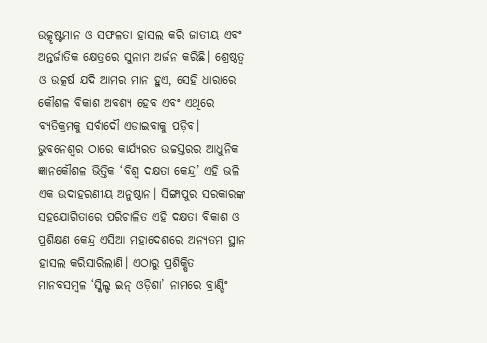ଉତ୍କୃଷ୍ଟମାନ ଓ ସଫଳତା ହାସଲ କରି ଜାତୀୟ ଏବଂ ଅନ୍ତର୍ଜାତିକ କ୍ଷେତ୍ରରେ ସୁନାମ ଅର୍ଜନ କରିଛି। ଶ୍ରେଷ୍ଠତ୍ୱ ଓ ଉତ୍କର୍ଷ ଯଦି ଆମର ମାନ ହୁଏ, ସେହି ଧାରାରେ କୌଶଳ ବିକାଶ ଅବଶ୍ୟ ହେବ ଏବଂ ଏଥିରେ ବ୍ୟତିକ୍ରମକୁ ସର୍ବାଦୌ ଏଡାଇବାକୁ ପଡ଼ିବ। ଭୁବନେଶ୍ୱର ଠାରେ କାର୍ଯ୍ୟରତ ଉଚ୍ଚସ୍ତରର ଆଧୁନିକ ଜ୍ଞାନକୌଶଳ ଭିତ୍ତିକ ‘ବିଶ୍ୱ ଦକ୍ଷତା କେନ୍ଦ୍ର’ ଏହି ଭଳି ଏକ ଉଦାହରଣୀୟ ଅନୁଷ୍ଠାନ। ସିଙ୍ଗାପୁର ସରକାରଙ୍କ ସହଯୋଗିତାରେ ପରିଚାଳିତ ଏହି ଦକ୍ଷତା ବିକାଶ ଓ ପ୍ରଶିକ୍ଷଣ କେନ୍ଦ୍ର ଏସିଆ ମହାଦେଶରେ ଅନ୍ୟତମ ସ୍ଥାନ ହାସଲ କରିସାରିଲାଣି। ଏଠାରୁ ପ୍ରଶିକ୍ଷିତ ମାନବସମ୍ବଳ ‘ସ୍କିଲ୍ଡ ଇନ୍‌‌ ଓଡ଼ିଶା’ ନାମରେ ବ୍ରାଣ୍ଡିଂ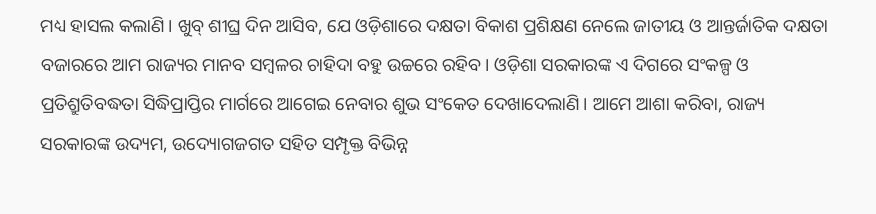ମଧ୍ୟ ହାସଲ କଲାଣି। ଖୁବ୍‌‌ ଶୀଘ୍ର ଦିନ ଆସିବ, ଯେ ଓଡ଼ିଶାରେ ଦକ୍ଷତା ବିକାଶ ପ୍ରଶିକ୍ଷଣ ନେଲେ ଜାତୀୟ ଓ ଆନ୍ତର୍ଜାତିକ ଦକ୍ଷତା ବଜାରରେ ଆମ ରାଜ୍ୟର ମାନବ ସମ୍ବଳର ଚାହିଦା ବହୁ ଉଚ୍ଚରେ ରହିବ। ଓଡ଼ିଶା ସରକାରଙ୍କ ଏ ଦିଗରେ ସଂକଳ୍ପ ଓ ପ୍ରତିଶ୍ରୁତିବଦ୍ଧତା ସିଦ୍ଧିପ୍ରାପ୍ତିର ମାର୍ଗରେ ଆଗେଇ ନେବାର ଶୁଭ ସଂକେତ ଦେଖାଦେଲାଣି। ଆମେ ଆଶା କରିବା, ରାଜ୍ୟ ସରକାରଙ୍କ ଉଦ୍ୟମ, ଉଦ୍ୟୋଗଜଗତ ସହିତ ସମ୍ପୃକ୍ତ ବିଭିନ୍ନ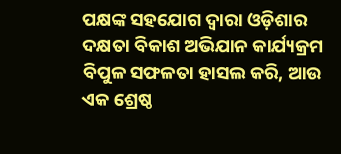ପକ୍ଷଙ୍କ ସହଯୋଗ ଦ୍ୱାରା ଓଡ଼ିଶାର ଦକ୍ଷତା ବିକାଶ ଅଭିଯାନ କାର୍ଯ୍ୟକ୍ରମ ବିପୁଳ ସଫଳତା ହାସଲ କରି, ଆଉ ଏକ ଶ୍ରେଷ୍ଠ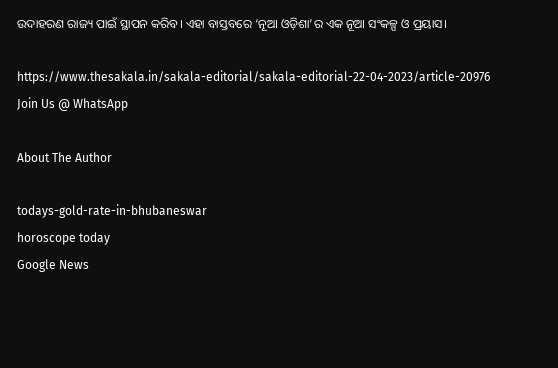ଉଦାହରଣ ରାଜ୍ୟ ପାଇଁ ସ୍ଥାପନ କରିବ। ଏହା ବାସ୍ତବରେ ‘ନୂଆ ଓଡ଼ିଶା’ର ଏକ ନୂଆ ସଂକଳ୍ପ ଓ ପ୍ରୟାସ।

https://www.thesakala.in/sakala-editorial/sakala-editorial-22-04-2023/article-20976
Join Us @ WhatsApp

About The Author

todays-gold-rate-in-bhubaneswar
horoscope today
Google News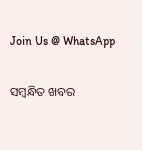Join Us @ WhatsApp

ସମ୍ବନ୍ଧିତ ଖବର